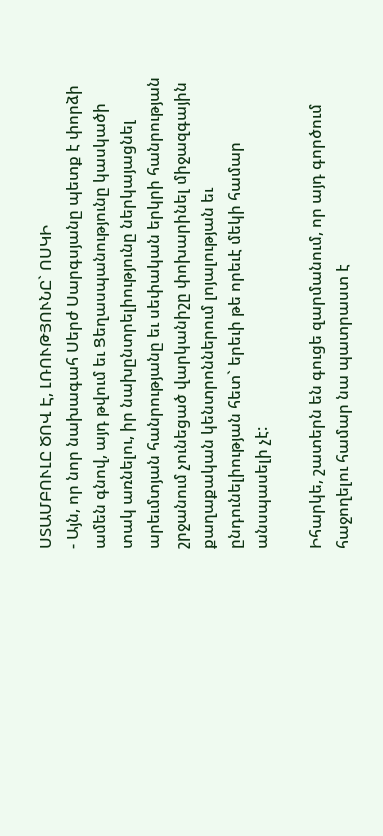ՍՏԱՄԲՈՒԼԸ ԾՈՎ Է, ԼՌՈՒԹՅՈՒՆԸ` ՈՍԿԻ
- Այն, որ նոր նախագահ Սերժ Սարգսյանը պետք է փորձի ամեն գնով, այդ թվում եւ Ցեղասպանությունը կասկածի տակ առնելու, իր նախընտրելիությունը ներկայացնել արեւմտյան հանրությանը եւ սեփական երկրի հանրության շրջանում չունեցած վարկանիշը փոխարինել միջազգային քաղաքական կենտրոններում լոյալության եւ ընդունելիության հետ` երեւի թե որեւէ մեկի համար անսպասելի չէ:

Իհարկե, շատերն են գուցե զարմանում, որ այդ գործում հաջողելու համար նա պատրաստ է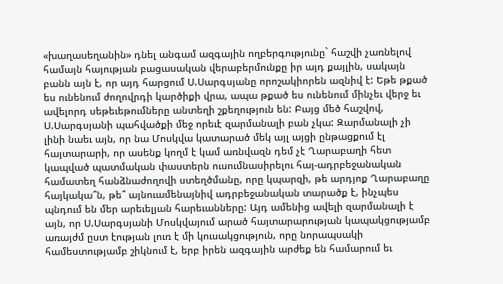«խաղասեղանին» դնել անգամ ազգային ողբերգությունը` հաշվի չառնելով համայն հայության բացասական վերաբերմունքը իր այդ քայլին, սակայն բանն այն է, որ այդ հարցում Ս.Սարգսյանը որոշակիորեն ազնիվ է: Եթե թքած ես ունենում ժողովրդի կարծիքի վրա, ապա թքած ես ունենում մինչեւ վերջ եւ ավելորդ սեթեւեթումները անտեղի շքեղություն են: Բայց մեծ հաշվով, Ս.Սարգսյանի պահվածքի մեջ որեւէ զարմանալի բան չկա: Զարմանալի չի լինի նաեւ այն, որ նա Մոսկվա կատարած մեկ այլ այցի ընթացքում էլ հայտարարի, որ ասենք կողմ է կամ առնվազն դեմ չէ Ղարաբաղի հետ կապված պատմական փաստերն ուսումնասիրելու հայ-ադրբեջանական համատեղ հանձնաժողովի ստեղծմանը, որը կպարզի, թե արդյոք Ղարաբաղը հայկակա՞ն, թե՞ այնուամենայնիվ ադրբեջանական տարածք է, ինչպես պնդում են մեր արեւելյան հարեւանները: Այդ ամենից ավելի զարմանալի է այն, որ Ս.Սարգսյանի Մոսկվայում արած հայտարարության կապակցությամբ առայժմ ըստ էության լուռ է մի կուսակցություն, որը նորապսակի համեստությամբ շիկնում է, երբ իրեն ազգային արժեք են համարում եւ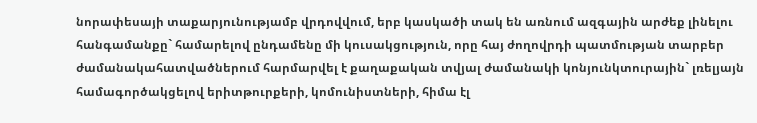նորափեսայի տաքարյունությամբ վրդովվում, երբ կասկածի տակ են առնում ազգային արժեք լինելու հանգամանքը` համարելով ընդամենը մի կուսակցություն, որը հայ ժողովրդի պատմության տարբեր ժամանակահատվածներում հարմարվել է քաղաքական տվյալ ժամանակի կոնյունկտուրային` լռելյայն համագործակցելով երիտթուրքերի, կոմունիստների, հիմա էլ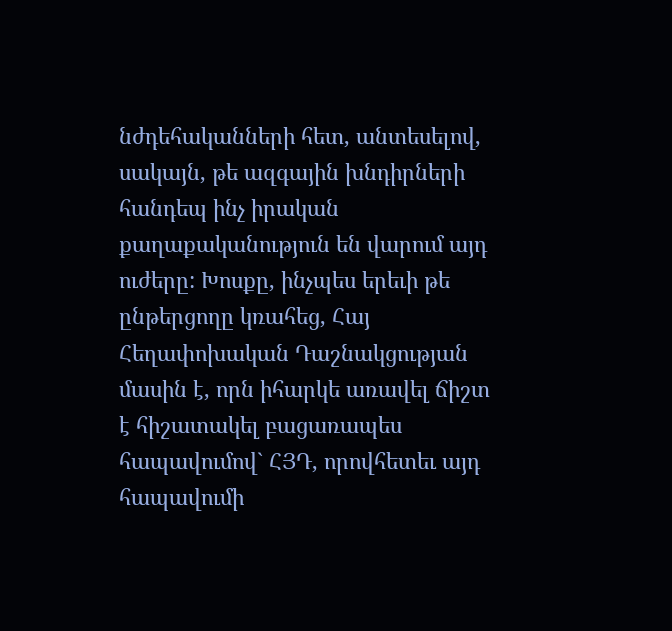նժդեհականների հետ, անտեսելով, սակայն, թե ազգային խնդիրների հանդեպ ինչ իրական քաղաքականություն են վարում այդ ուժերը: Խոսքը, ինչպես երեւի թե ընթերցողը կռահեց, Հայ Հեղափոխական Դաշնակցության մասին է, որն իհարկե առավել ճիշտ է հիշատակել բացառապես հապավումով` ՀՅԴ, որովհետեւ այդ հապավումի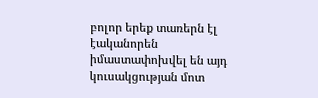բոլոր երեք տառերն էլ էականորեն իմաստափոխվել են այդ կուսակցության մոտ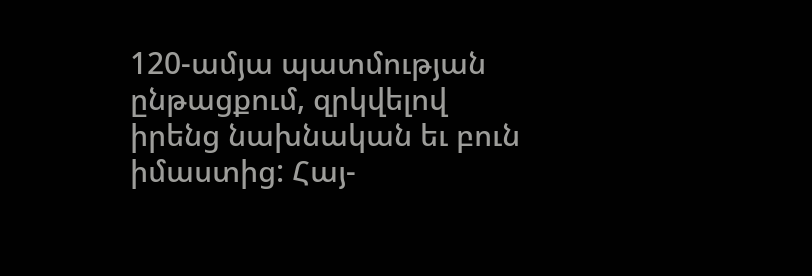120-ամյա պատմության ընթացքում, զրկվելով իրենց նախնական եւ բուն իմաստից: Հայ-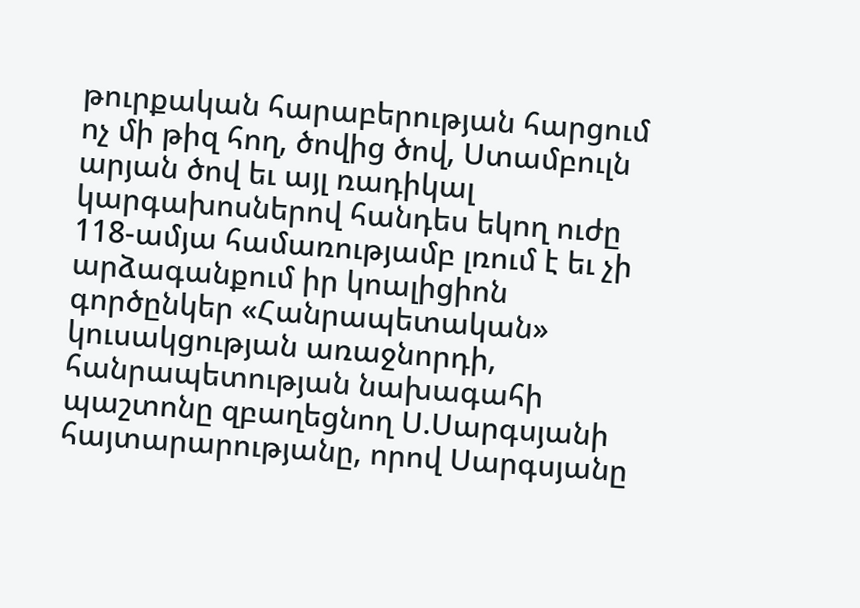թուրքական հարաբերության հարցում ոչ մի թիզ հող, ծովից ծով, Ստամբուլն արյան ծով եւ այլ ռադիկալ կարգախոսներով հանդես եկող ուժը 118-ամյա համառությամբ լռում է եւ չի արձագանքում իր կոալիցիոն գործընկեր «Հանրապետական» կուսակցության առաջնորդի, հանրապետության նախագահի պաշտոնը զբաղեցնող Ս.Սարգսյանի հայտարարությանը, որով Սարգսյանը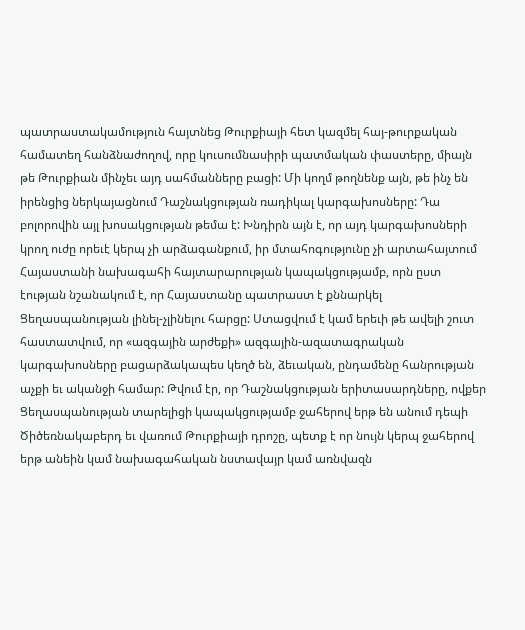պատրաստակամություն հայտնեց Թուրքիայի հետ կազմել հայ-թուրքական համատեղ հանձնաժողով, որը կուսումնասիրի պատմական փաստերը, միայն թե Թուրքիան մինչեւ այդ սահմանները բացի: Մի կողմ թողնենք այն, թե ինչ են իրենցից ներկայացնում Դաշնակցության ռադիկալ կարգախոսները: Դա բոլորովին այլ խոսակցության թեմա է: Խնդիրն այն է, որ այդ կարգախոսների կրող ուժը որեւէ կերպ չի արձագանքում, իր մտահոգությունը չի արտահայտում Հայաստանի նախագահի հայտարարության կապակցությամբ, որն ըստ էության նշանակում է, որ Հայաստանը պատրաստ է քննարկել Ցեղասպանության լինել-չլինելու հարցը: Ստացվում է կամ երեւի թե ավելի շուտ հաստատվում, որ «ազգային արժեքի» ազգային-ազատագրական կարգախոսները բացարձակապես կեղծ են, ձեւական, ընդամենը հանրության աչքի եւ ականջի համար: Թվում էր, որ Դաշնակցության երիտասարդները, ովքեր Ցեղասպանության տարելիցի կապակցությամբ ջահերով երթ են անում դեպի Ծիծեռնակաբերդ եւ վառում Թուրքիայի դրոշը, պետք է որ նույն կերպ ջահերով երթ անեին կամ նախագահական նստավայր կամ առնվազն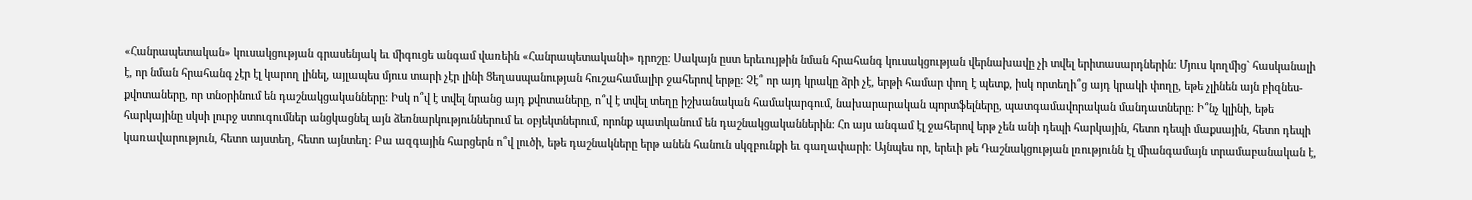«Հանրապետական» կուսակցության գրասենյակ եւ միգուցե անգամ վառեին «Հանրապետականի» դրոշը: Սակայն ըստ երեւույթին նման հրահանգ կուսակցության վերնախավը չի տվել երիտասարդներին: Մյուս կողմից` հասկանալի է, որ նման հրահանգ չէր էլ կարող լինել, այլապես մյուս տարի չէր լինի Ցեղասպանության հուշահամալիր ջահերով երթը: Չէ՞ որ այդ կրակը ձրի չէ, երթի համար փող է պետք, իսկ որտեղի՞ց այդ կրակի փողը, եթե չլինեն այն բիզնես-քվոտաները, որ տնօրինում են դաշնակցականները: Իսկ ո՞վ է տվել նրանց այդ քվոտաները, ո՞վ է տվել տեղը իշխանական համակարգում, նախարարական պորտֆելները, պատգամավորական մանդատները: Ի՞նչ կլինի, եթե հարկայինը սկսի լուրջ ստուգումներ անցկացնել այն ձեռնարկություններում եւ օբյեկտներում, որոնք պատկանում են դաշնակցականներին: Հո այս անգամ էլ ջահերով երթ չեն անի դեպի հարկային, հետո դեպի մաքսային, հետո դեպի կառավարություն, հետո այստեղ, հետո այնտեղ: Բա ազգային հարցերն ո՞վ լուծի, եթե դաշնակները երթ անեն հանուն սկզբունքի եւ գաղափարի: Այնպես որ, երեւի թե Դաշնակցության լռությունն էլ միանգամայն տրամաբանական է,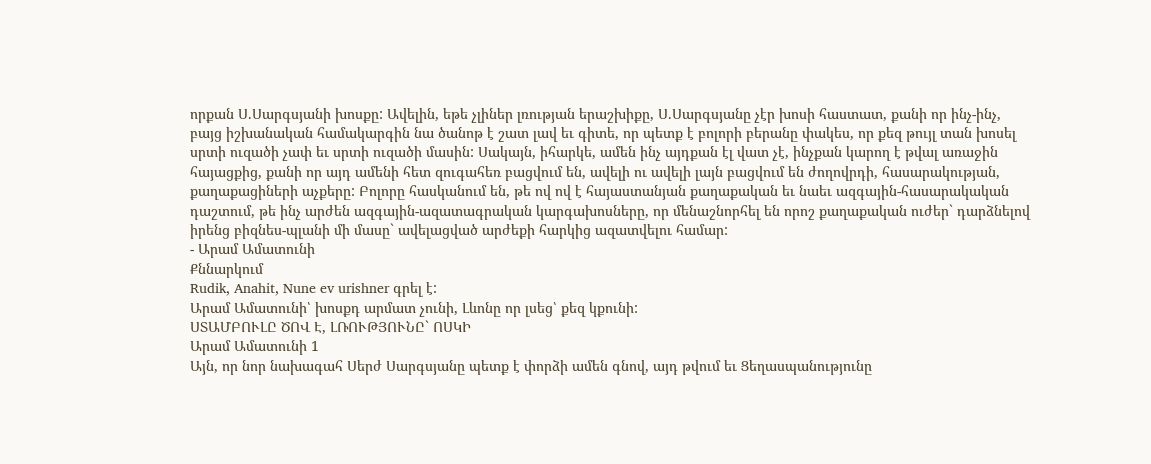որքան Ս.Սարգսյանի խոսքը: Ավելին, եթե չլիներ լռության երաշխիքը, Ս.Սարգսյանը չէր խոսի հաստատ, քանի որ ինչ-ինչ, բայց իշխանական համակարգին նա ծանոթ է շատ լավ եւ գիտե, որ պետք է բոլորի բերանը փակես, որ քեզ թույլ տան խոսել սրտի ուզածի չափ եւ սրտի ուզածի մասին: Սակայն, իհարկե, ամեն ինչ այդքան էլ վատ չէ, ինչքան կարող է թվալ առաջին հայացքից, քանի որ այդ ամենի հետ զուգահեռ բացվում են, ավելի ու ավելի լայն բացվում են ժողովրդի, հասարակության, քաղաքացիների աչքերը: Բոլորը հասկանում են, թե ով ով է հայաստանյան քաղաքական եւ նաեւ ազգային-հասարակական դաշտում, թե ինչ արժեն ազգային-ազատագրական կարգախոսները, որ մենաշնորհել են որոշ քաղաքական ուժեր` դարձնելով իրենց բիզնես-պլանի մի մասը` ավելացված արժեքի հարկից ազատվելու համար:
- Արամ Ամատունի
Քննարկում
Rudik, Anahit, Nune ev urishner գրել է:
Արամ Ամատունի՝ խոսքդ արմատ չունի, Լևոնը որ լսեց՝ քեզ կքունի:
ՍՏԱՄԲՈՒԼԸ ԾՈՎ Է, ԼՌՈՒԹՅՈՒՆԸ` ՈՍԿԻ
Արամ Ամատունի 1
Այն, որ նոր նախագահ Սերժ Սարգսյանը պետք է փորձի ամեն գնով, այդ թվում եւ Ցեղասպանությունը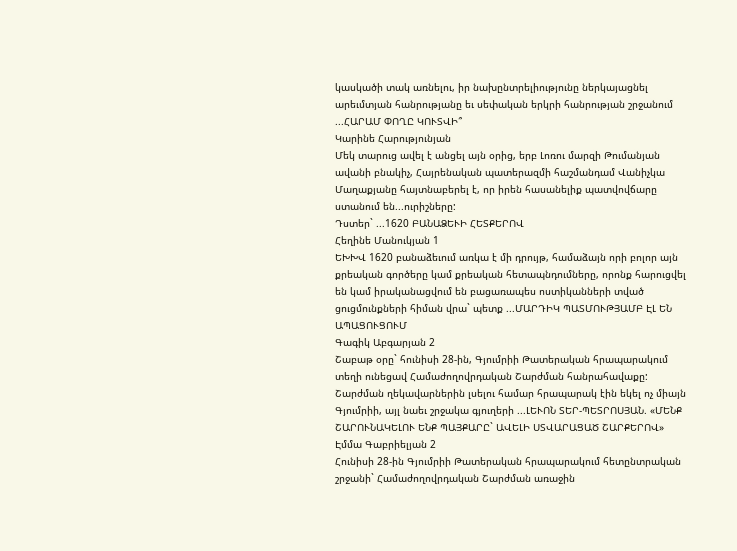կասկածի տակ առնելու, իր նախընտրելիությունը ներկայացնել արեւմտյան հանրությանը եւ սեփական երկրի հանրության շրջանում ...ՀԱՐԱՄ ՓՈՂԸ ԿՈՒՏՎԻ՞
Կարինե Հարությունյան
Մեկ տարուց ավել է անցել այն օրից, երբ Լոռու մարզի Թումանյան ավանի բնակիչ, Հայրենական պատերազմի հաշմանդամ Վանիչկա Մաղաքյանը հայտնաբերել է, որ իրեն հասանելիք պատվովճարը ստանում են...ուրիշները:
Դստեր` ...1620 ԲԱՆԱՁԵՒԻ ՀԵՏՔԵՐՈՎ
Հեղինե Մանուկյան 1
ԵԽԽՎ 1620 բանաձեւում առկա է մի դրույթ, համաձայն որի բոլոր այն քրեական գործերը կամ քրեական հետապնդումները, որոնք հարուցվել են կամ իրականացվում են բացառապես ոստիկանների տված ցուցմունքների հիման վրա` պետք ...ՄԱՐԴԻԿ ՊԱՏՄՈՒԹՅԱՄԲ ԷԼ ԵՆ ԱՊԱՑՈՒՑՈՒՄ
Գագիկ Աբգարյան 2
Շաբաթ օրը` հունիսի 28-ին, Գյումրիի Թատերական հրապարակում տեղի ունեցավ Համաժողովրդական Շարժման հանրահավաքը: Շարժման ղեկավարներին լսելու համար հրապարակ էին եկել ոչ միայն Գյումրիի, այլ նաեւ շրջակա գյուղերի ...ԼԵՒՈՆ ՏԵՐ-ՊԵՏՐՈՍՅԱՆ. «ՄԵՆՔ ՇԱՐՈՒՆԱԿԵԼՈՒ ԵՆՔ ՊԱՅՔԱՐԸ` ԱՎԵԼԻ ՍՏՎԱՐԱՑԱԾ ՇԱՐՔԵՐՈՎ»
Էմմա Գաբրիելյան 2
Հունիսի 28-ին Գյումրիի Թատերական հրապարակում հետընտրական շրջանի` Համաժողովրդական Շարժման առաջին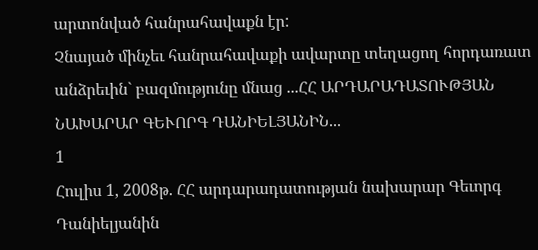արտոնված հանրահավաքն էր:
Չնայած մինչեւ հանրահավաքի ավարտը տեղացող հորդառատ անձրեւին` բազմությունը մնաց ...ՀՀ ԱՐԴԱՐԱԴԱՏՈՒԹՅԱՆ ՆԱԽԱՐԱՐ ԳԵՒՈՐԳ ԴԱՆԻԵԼՅԱՆԻՆ...
1
Հուլիս 1, 2008թ. ՀՀ արդարադատության նախարար Գեւորգ Դանիելյանին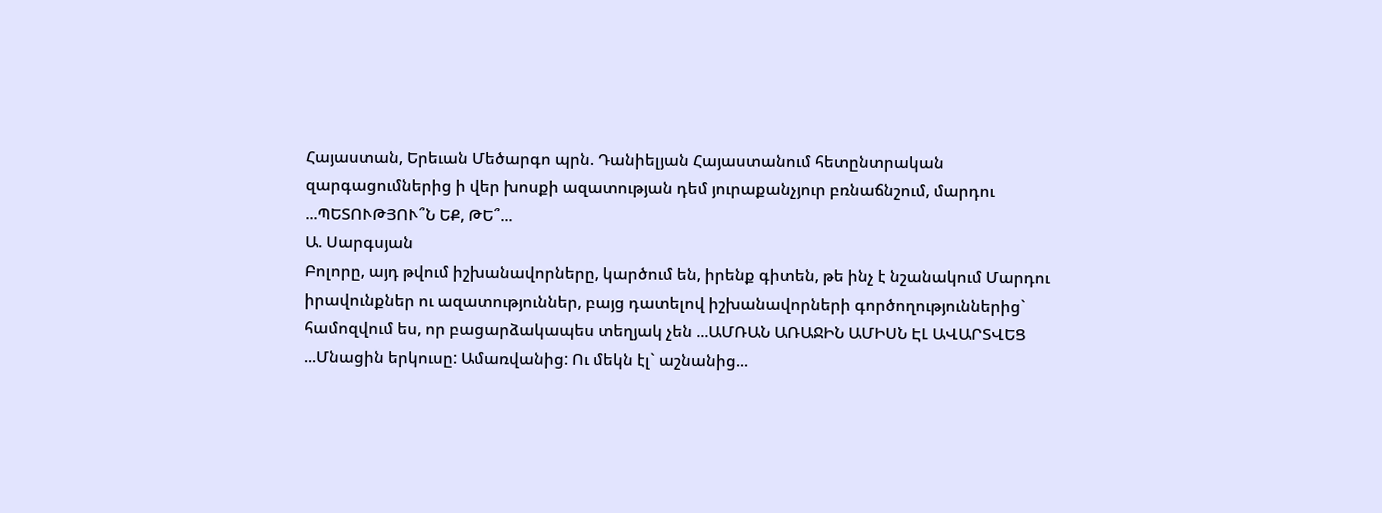Հայաստան, Երեւան Մեծարգո պրն. Դանիելյան Հայաստանում հետընտրական զարգացումներից ի վեր խոսքի ազատության դեմ յուրաքանչյուր բռնաճնշում, մարդու ...ՊԵՏՈՒԹՅՈՒ՞Ն ԵՔ, ԹԵ՞...
Ա. Սարգսյան
Բոլորը, այդ թվում իշխանավորները, կարծում են, իրենք գիտեն, թե ինչ է նշանակում Մարդու իրավունքներ ու ազատություններ, բայց դատելով իշխանավորների գործողություններից` համոզվում ես, որ բացարձակապես տեղյակ չեն ...ԱՄՌԱՆ ԱՌԱՋԻՆ ԱՄԻՍՆ ԷԼ ԱՎԱՐՏՎԵՑ
...Մնացին երկուսը: Ամառվանից: Ու մեկն էլ` աշնանից...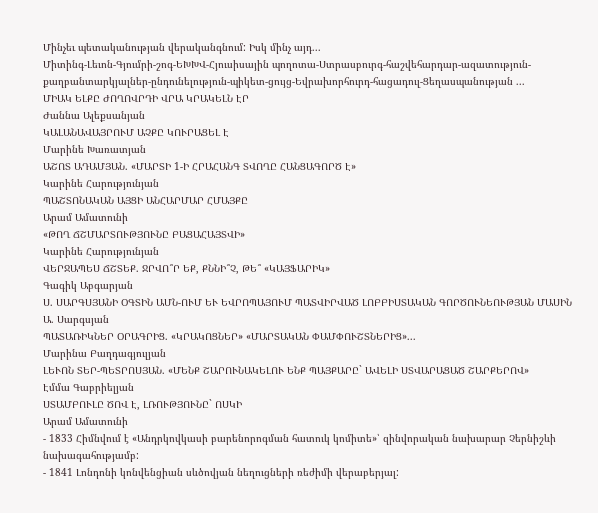Մինչեւ պետականության վերականգնում: Իսկ մինչ այդ...
Միտինգ-Լեւոն-Գյումրի-շոգ-ԵԽԽՎ-Հյուսիսային պողոտա-Ստրասբուրգ-հաշվեհարդար-ազատություն-քաղբանտարկյալներ-ընդունելություն-պիկետ-ցույց-Եվրախորհուրդ-հացադուլ-Ցեղասպանության ...
ՄԻԱԿ ԵԼՔԸ ԺՈՂՈՎՐԴԻ ՎՐԱ ԿՐԱԿԵԼՆ ԷՐ
Ժաննա Ալեքսանյան
ԿԱԼԱՆԱՎԱՅՐՈՒՄ ԱՉՔԸ ԿՈՒՐԱՑԵԼ Է
Մարինե Խառատյան
ԱՇՈՏ ԱԴԱՄՅԱՆ. «ՄԱՐՏԻ 1-Ի ՀՐԱՀԱՆԳ ՏՎՈՂԸ ՀԱՆՑԱԳՈՐԾ Է»
Կարինե Հարությունյան
ՊԱՇՏՈՆԱԿԱՆ ԱՅՑԻ ԱՆՀԱՐՄԱՐ ՀՄԱՅՔԸ
Արամ Ամատունի
«ԹՈՂ ՃՇՄԱՐՏՈՒԹՅՈՒՆԸ ԲԱՑԱՀԱՅՏՎԻ»
Կարինե Հարությունյան
ՎԵՐՋԱՊԵՍ ՃՇՏԵՔ. ՋՐՎՈ՞Ր ԵՔ, ՔՆՆԻ՞Չ, ԹԵ՞ «ԿԱՅՖԱՐԻԿ»
Գագիկ Աբգարյան
Ս. ՍԱՐԳՍՅԱՆԻ ՕԳՏԻՆ ԱՄՆ-ՈՒՄ ԵՒ ԵՎՐՈՊԱՅՈՒՄ ՊԱՏՎԻՐՎԱԾ ԼՈԲԲԻՍՏԱԿԱՆ ԳՈՐԾՈՒՆԵՈՒԹՅԱՆ ՄԱՍԻՆ
Ա. Սարգսյան
ՊԱՏԱՌԻԿՆԵՐ ՕՐԱԳՐԻՑ. «ԿՐԱԿՈՑՆԵՐ» «ՄԱՐՏԱԿԱՆ ՓԱՄՓՈՒՇՏՆԵՐԻՑ»...
Մարինա Բաղդագյուլյան
ԼԵՒՈՆ ՏԵՐ-ՊԵՏՐՈՍՅԱՆ. «ՄԵՆՔ ՇԱՐՈՒՆԱԿԵԼՈՒ ԵՆՔ ՊԱՅՔԱՐԸ` ԱՎԵԼԻ ՍՏՎԱՐԱՑԱԾ ՇԱՐՔԵՐՈՎ»
Էմմա Գաբրիելյան
ՍՏԱՄԲՈՒԼԸ ԾՈՎ Է, ԼՌՈՒԹՅՈՒՆԸ` ՈՍԿԻ
Արամ Ամատունի
- 1833 Հիմնվում է «Անդրկովկասի բարենորոգման հատուկ կոմիտե»՝ զինվորական նախարար Չերնիշևի նախագահությամբ:
- 1841 Լոնդոնի կոնվենցիան սևծովյան նեղուցների ռեժիմի վերաբերյալ: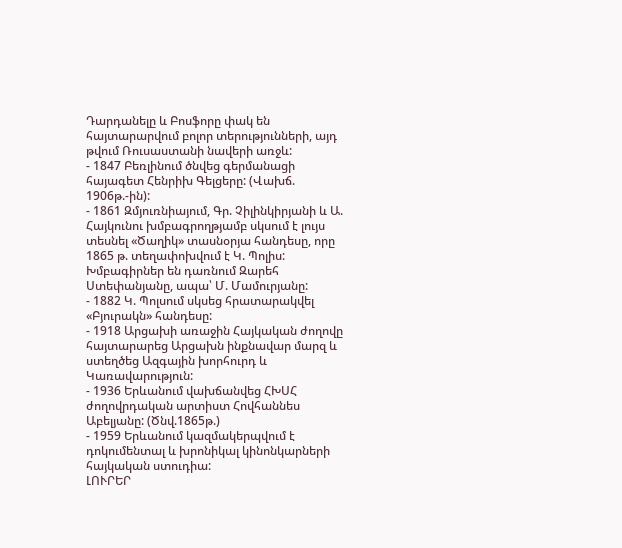Դարդանելը և Բոսֆորը փակ են հայտարարվում բոլոր տերությունների, այդ թվում Ռուսաստանի նավերի առջև:
- 1847 Բեռլինում ծնվեց գերմանացի հայագետ Հենրիխ Գելցերը: (Վախճ. 1906թ.-ին):
- 1861 Զմյուռնիայում, Գր. Չիլինկիրյանի և Ա. Հայկունու խմբագրողթյամբ սկսում է լույս տեսնել «Ծաղիկ» տասնօրյա հանդեսը, որը 1865 թ. տեղափոխվում է Կ. Պոլիս: Խմբագիրներ են դառնում Զարեհ Ստեփանյանը, ապա՝ Մ. Մամուրյանը:
- 1882 Կ. Պոլսում սկսեց հրատարակվել «Բյուրակն» հանդեսը:
- 1918 Արցախի առաջին Հայկական ժողովը հայտարարեց Արցախն ինքնավար մարզ և ստեղծեց Ազգային խորհուրդ և Կառավարություն:
- 1936 Երևանում վախճանվեց ՀԽՍՀ ժողովրդական արտիստ Հովհաննես Աբելյանը: (Ծնվ.1865թ.)
- 1959 Երևանում կազմակերպվում է դոկումենտալ և խրոնիկալ կինոնկարների հայկական ստուդիա:
ԼՈՒՐԵՐ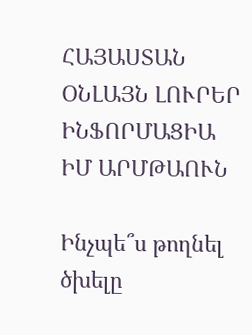ՀԱՅԱՍՏԱՆ
ՕՆԼԱՅՆ ԼՈՒՐԵՐ
ԻՆՖՈՐՄԱՑԻԱ
ԻՄ ԱՐՄԹԱՈՒՆ

Ինչպե՞ս թողնել ծխելը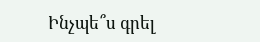Ինչպե՞ս գրել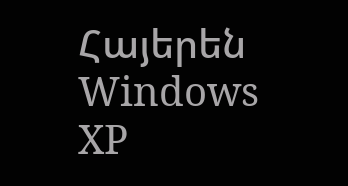Հայերեն Windows XP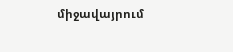միջավայրում